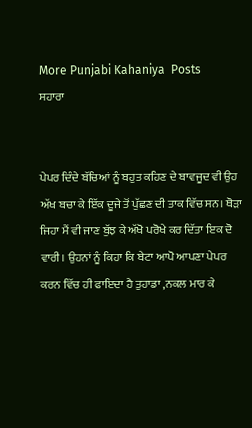More Punjabi Kahaniya  Posts
ਸਹਾਰਾ


ਪੇਪਰ ਦਿੰਦੇ ਬੱਚਿਆਂ ਨੂੰ ਬਹੁਤ ਕਹਿਣ ਦੇ ਬਾਵਜੂਦ ਵੀ ਉਹ ਅੱਖ ਬਚਾ ਕੇ ਇੱਕ ਦੂਜੇ ਤੋਂ ਪੁੱਛਣ ਦੀ ਤਾਕ ਵਿੱਚ ਸਨ। ਥੋੜਾ ਜਿਹਾ ਮੈਂ ਵੀ ਜਾਣ ਬੁੱਝ ਕੇ ਅੱਖੋ ਪਰੋਖੇ ਕਰ ਦਿੱਤਾ ਇਕ ਦੋ ਵਾਰੀ। ਉਹਨਾਂ ਨੂੰ ਕਿਹਾ ਕਿ ਬੇਟਾ ਆਪੋ ਆਪਣਾ ਪੇਪਰ ਕਰਨ ਵਿੱਚ ਹੀ ਫਾਇਦਾ ਹੈ ਤੁਹਾਡਾ ,ਨਕਲ ਮਾਰ ਕੇ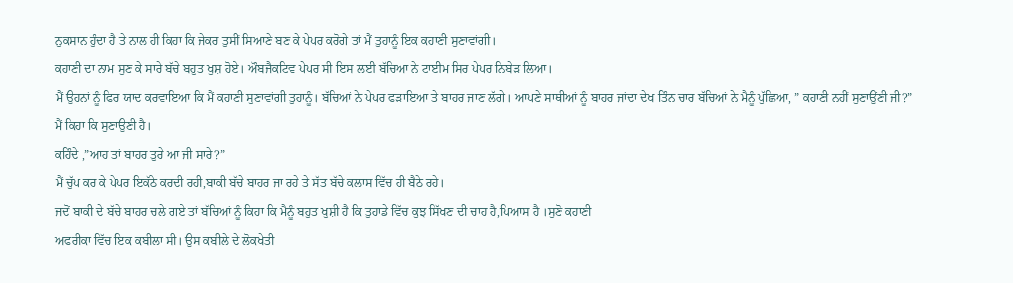ਨੁਕਸਾਨ ਹੁੰਦਾ ਹੈ ਤੇ ਨਾਲ ਹੀ ਕਿਹਾ ਕਿ ਜੇਕਰ ਤੁਸੀਂ ਸਿਆਣੇ ਬਣ ਕੇ ਪੇਪਰ ਕਰੋਗੇ ਤਾਂ ਮੈਂ ਤੁਹਾਨੂੰ ਇਕ ਕਹਾਣੀ ਸੁਣਾਵਾਂਗੀ।
ਕਹਾਣੀ ਦਾ ਨਾਮ ਸੁਣ ਕੇ ਸਾਰੇ ਬੱਚੇ ਬਹੁਤ ਖੁਸ਼ ਹੋਏ। ਔਬਜੈਕਟਿਵ ਪੇਪਰ ਸੀ ਇਸ ਲਈ ਬੱਚਿਆ ਨੇ ਟਾਈਮ ਸਿਰ ਪੇਪਰ ਨਿਬੇੜ ਲਿਆ।
ਮੈਂ ਉਹਨਾਂ ਨੂੰ ਫਿਰ ਯਾਦ ਕਰਵਾਇਆ ਕਿ ਮੈਂ ਕਹਾਣੀ ਸੁਣਾਵਾਂਗੀ ਤੁਹਾਨੂੰ। ਬੱਚਿਆਂ ਨੇ ਪੇਪਰ ਫੜਾਇਆ ਤੇ ਬਾਹਰ ਜਾਣ ਲੱਗੇ। ਆਪਣੇ ਸਾਥੀਆਂ ਨੂੰ ਬਾਹਰ ਜਾਂਦਾ ਦੇਖ ਤਿੰਨ ਚਾਰ ਬੱਚਿਆਂ ਨੇ ਮੈਨੂੰ ਪੁੱਛਿਆ, ” ਕਹਾਣੀ ਨਹੀਂ ਸੁਣਾਉਂਣੀ ਜੀ?”
ਮੈਂ ਕਿਹਾ ਕਿ ਸੁਣਾਉਣੀ ਹੈ।
ਕਹਿੰਦੇ ,”ਆਹ ਤਾਂ ਬਾਹਰ ਤੁਰੇ ਆ ਜੀ ਸਾਰੇ?”
ਮੈਂ ਚੁੱਪ ਕਰ ਕੇ ਪੇਪਰ ਇਕੱਠੇ ਕਰਦੀ ਰਹੀ,ਬਾਕੀ ਬੱਚੇ ਬਾਹਰ ਜਾ ਰਹੇ ਤੇ ਸੱਤ ਬੱਚੇ ਕਲਾਸ ਵਿੱਚ ਹੀ ਬੈਠੇ ਰਹੇ।
ਜਦੋਂ ਬਾਕੀ ਦੇ ਬੱਚੇ ਬਾਹਰ ਚਲੇ ਗਏ ਤਾਂ ਬੱਚਿਆਂ ਨੂੰ ਕਿਹਾ ਕਿ ਮੈਨੂੰ ਬਹੁਤ ਖੁਸ਼ੀ ਹੈ ਕਿ ਤੁਹਾਡੇ ਵਿੱਚ ਕੁਝ ਸਿੱਖਣ ਦੀ ਚਾਹ ਹੈ,ਪਿਆਸ ਹੈ ।ਸੁਣੋ ਕਹਾਣੀ
ਅਫਰੀਕਾ ਵਿੱਚ ਇਕ ਕਬੀਲਾ ਸੀ। ਉਸ ਕਬੀਲੇ ਦੇ ਲੋਕਖੇਤੀ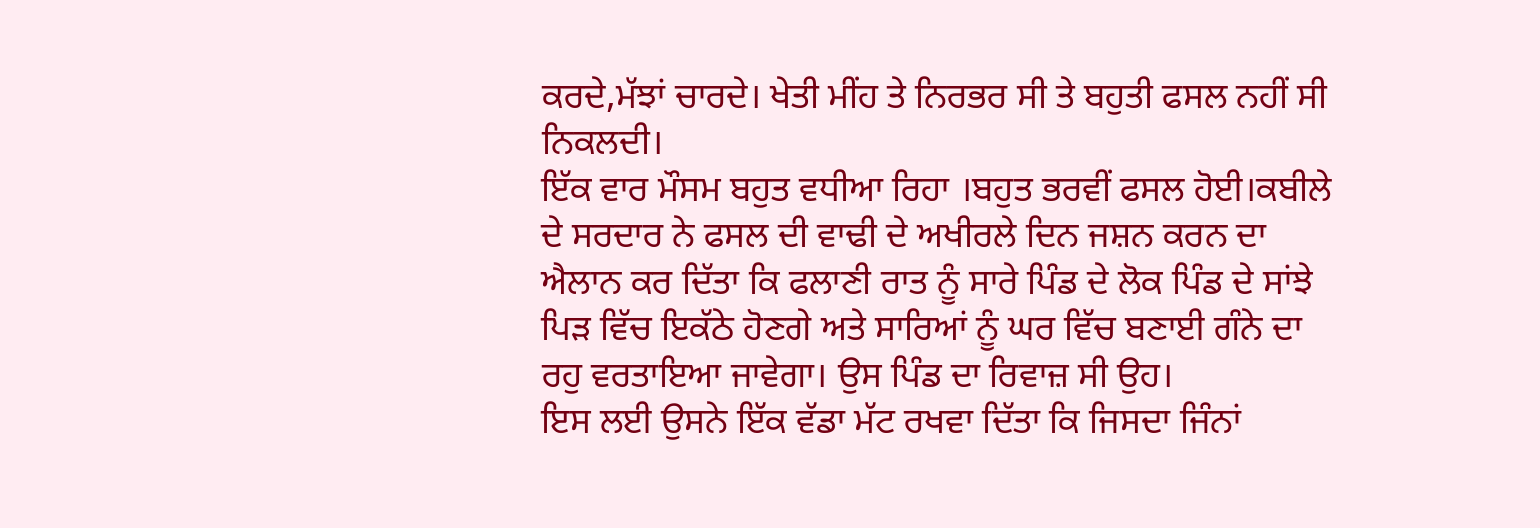ਕਰਦੇ,ਮੱਝਾਂ ਚਾਰਦੇ। ਖੇਤੀ ਮੀਂਹ ਤੇ ਨਿਰਭਰ ਸੀ ਤੇ ਬਹੁਤੀ ਫਸਲ ਨਹੀਂ ਸੀ ਨਿਕਲਦੀ।
ਇੱਕ ਵਾਰ ਮੌਸਮ ਬਹੁਤ ਵਧੀਆ ਰਿਹਾ ।ਬਹੁਤ ਭਰਵੀਂ ਫਸਲ ਹੋਈ।ਕਬੀਲੇ ਦੇ ਸਰਦਾਰ ਨੇ ਫਸਲ ਦੀ ਵਾਢੀ ਦੇ ਅਖੀਰਲੇ ਦਿਨ ਜਸ਼ਨ ਕਰਨ ਦਾ ਐਲਾਨ ਕਰ ਦਿੱਤਾ ਕਿ ਫਲਾਣੀ ਰਾਤ ਨੂੰ ਸਾਰੇ ਪਿੰਡ ਦੇ ਲੋਕ ਪਿੰਡ ਦੇ ਸਾਂਝੇ ਪਿੜ ਵਿੱਚ ਇਕੱਠੇ ਹੋਣਗੇ ਅਤੇ ਸਾਰਿਆਂ ਨੂੰ ਘਰ ਵਿੱਚ ਬਣਾਈ ਗੰਨੇ ਦਾ ਰਹੁ ਵਰਤਾਇਆ ਜਾਵੇਗਾ। ਉਸ ਪਿੰਡ ਦਾ ਰਿਵਾਜ਼ ਸੀ ਉਹ।
ਇਸ ਲਈ ਉਸਨੇ ਇੱਕ ਵੱਡਾ ਮੱਟ ਰਖਵਾ ਦਿੱਤਾ ਕਿ ਜਿਸਦਾ ਜਿੰਨਾਂ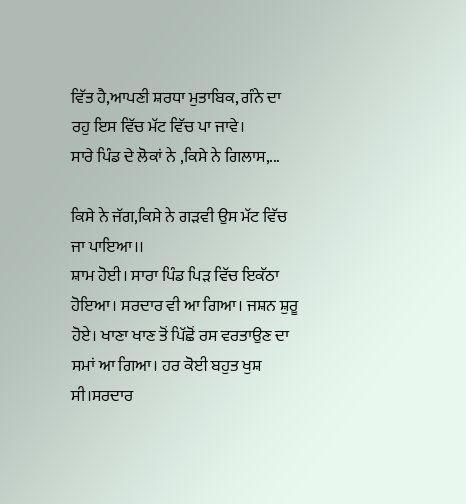ਵਿੱਤ ਹੈ,ਆਪਣੀ ਸ਼ਰਧਾ ਮੁਤਾਬਿਕ, ਗੰਨੇ ਦਾ ਰਹੁ ਇਸ ਵਿੱਚ ਮੱਟ ਵਿੱਚ ਪਾ ਜਾਵੇ।
ਸਾਰੇ ਪਿੰਡ ਦੇ ਲੋਕਾਂ ਨੇ ,ਕਿਸੇ ਨੇ ਗਿਲਾਸ,...

ਕਿਸੇ ਨੇ ਜੱਗ,ਕਿਸੇ ਨੇ ਗੜਵੀ ਉਸ ਮੱਟ ਵਿੱਚ ਜਾ ਪਾਇਆ।।
ਸ਼ਾਮ ਹੋਈ। ਸਾਰਾ ਪਿੰਡ ਪਿੜ ਵਿੱਚ ਇਕੱਠਾ ਹੋਇਆ। ਸਰਦਾਰ ਵੀ ਆ ਗਿਆ। ਜਸ਼ਨ ਸ਼ੁਰੂ ਹੋਏ। ਖਾਣਾ ਖਾਣ ਤੋਂ ਪਿੱਛੋਂ ਰਸ ਵਰਤਾਉਣ ਦਾ ਸਮਾਂ ਆ ਗਿਆ। ਹਰ ਕੋਈ ਬਹੁਤ ਖੁਸ਼ ਸੀ।ਸਰਦਾਰ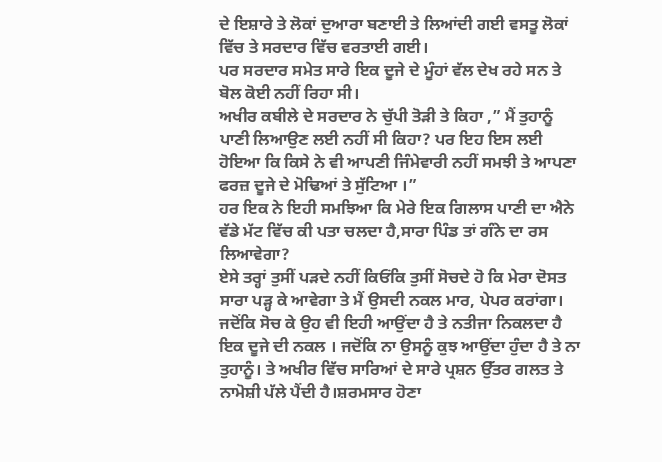ਦੇ ਇਸ਼ਾਰੇ ਤੇ ਲੋਕਾਂ ਦੁਆਰਾ ਬਣਾਈ ਤੇ ਲਿਆਂਦੀ ਗਈ ਵਸਤੂ ਲੋਕਾਂ ਵਿੱਚ ਤੇ ਸਰਦਾਰ ਵਿੱਚ ਵਰਤਾਈ ਗਈ।
ਪਰ ਸਰਦਾਰ ਸਮੇਤ ਸਾਰੇ ਇਕ ਦੂਜੇ ਦੇ ਮੂੰਹਾਂ ਵੱਲ ਦੇਖ ਰਹੇ ਸਨ ਤੇ ਬੋਲ ਕੋਈ ਨਹੀਂ ਰਿਹਾ ਸੀ।
ਅਖੀਰ ਕਬੀਲੇ ਦੇ ਸਰਦਾਰ ਨੇ ਚੁੱਪੀ ਤੋੜੀ ਤੇ ਕਿਹਾ ,” ਮੈਂ ਤੁਹਾਨੂੰ ਪਾਣੀ ਲਿਆਉਣ ਲਈ ਨਹੀਂ ਸੀ ਕਿਹਾ? ਪਰ ਇਹ ਇਸ ਲਈ ਹੋਇਆ ਕਿ ਕਿਸੇ ਨੇ ਵੀ ਆਪਣੀ ਜਿੰਮੇਵਾਰੀ ਨਹੀਂ ਸਮਝੀ ਤੇ ਆਪਣਾ ਫਰਜ਼ ਦੂਜੇ ਦੇ ਮੋਢਿਆਂ ਤੇ ਸੁੱਟਿਆ ।”
ਹਰ ਇਕ ਨੇ ਇਹੀ ਸਮਝਿਆ ਕਿ ਮੇਰੇ ਇਕ ਗਿਲਾਸ ਪਾਣੀ ਦਾ ਐਨੇ ਵੱਡੇ ਮੱਟ ਵਿੱਚ ਕੀ ਪਤਾ ਚਲਦਾ ਹੈ,ਸਾਰਾ ਪਿੰਡ ਤਾਂ ਗੰਨੇ ਦਾ ਰਸ ਲਿਆਵੇਗਾ?
ਏਸੇ ਤਰ੍ਹਾਂ ਤੁਸੀਂ ਪੜਦੇ ਨਹੀਂ ਕਿਓਂਕਿ ਤੁਸੀਂ ਸੋਚਦੇ ਹੋ ਕਿ ਮੇਰਾ ਦੋਸਤ ਸਾਰਾ ਪੜ੍ਹ ਕੇ ਆਵੇਗਾ ਤੇ ਮੈਂ ਉਸਦੀ ਨਕਲ ਮਾਰ, ਪੇਪਰ ਕਰਾਂਗਾ। ਜਦੋਂਕਿ ਸੋਚ ਕੇ ਉਹ ਵੀ ਇਹੀ ਆਉਂਦਾ ਹੈ ਤੇ ਨਤੀਜਾ ਨਿਕਲਦਾ ਹੈ ਇਕ ਦੂਜੇ ਦੀ ਨਕਲ । ਜਦੋਂਕਿ ਨਾ ਉਸਨੂੰ ਕੁਝ ਆਉਂਦਾ ਹੁੰਦਾ ਹੈ ਤੇ ਨਾ ਤੁਹਾਨੂੰ। ਤੇ ਅਖੀਰ ਵਿੱਚ ਸਾਰਿਆਂ ਦੇ ਸਾਰੇ ਪ੍ਰਸ਼ਨ ਉੱਤਰ ਗਲਤ ਤੇ ਨਾਮੋਸ਼ੀ ਪੱਲੇ ਪੈਂਦੀ ਹੈ।ਸ਼ਰਮਸਾਰ ਹੋਣਾ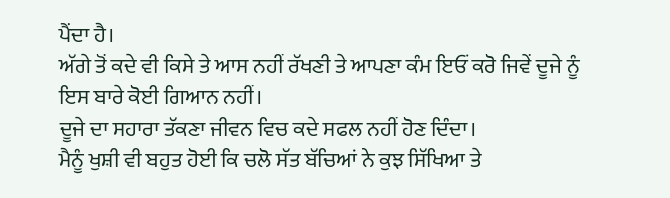ਪੈਂਦਾ ਹੈ।
ਅੱਗੇ ਤੋਂ ਕਦੇ ਵੀ ਕਿਸੇ ਤੇ ਆਸ ਨਹੀਂ ਰੱਖਣੀ ਤੇ ਆਪਣਾ ਕੰਮ ਇਓਂ ਕਰੋ ਜਿਵੇਂ ਦੂਜੇ ਨੂੰ ਇਸ ਬਾਰੇ ਕੋਈ ਗਿਆਨ ਨਹੀਂ।
ਦੂਜੇ ਦਾ ਸਹਾਰਾ ਤੱਕਣਾ ਜੀਵਨ ਵਿਚ ਕਦੇ ਸਫਲ ਨਹੀਂ ਹੋਣ ਦਿੰਦਾ।
ਮੈਨੂੰ ਖੁਸ਼ੀ ਵੀ ਬਹੁਤ ਹੋਈ ਕਿ ਚਲੋ ਸੱਤ ਬੱਚਿਆਂ ਨੇ ਕੁਝ ਸਿੱਖਿਆ ਤੇ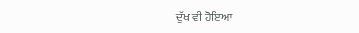ਦੁੱਖ ਵੀ ਹੋਇਆ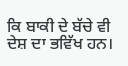ਕਿ ਬਾਕੀ ਦੇ ਬੱਚੇ ਵੀ ਦੇਸ਼ ਦਾ ਭਵਿੱਖ ਹਨ।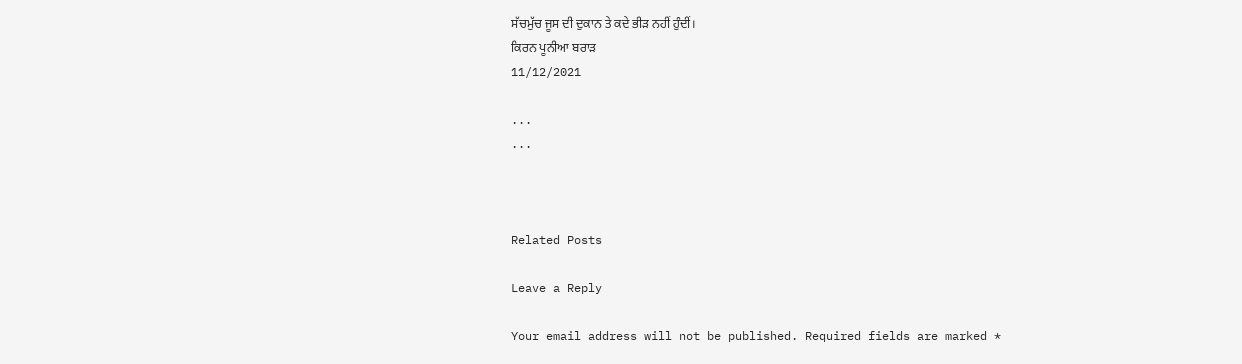ਸੱਚਮੁੱਚ ਜੂਸ ਦੀ ਦੁਕਾਨ ਤੇ ਕਦੇ ਭੀੜ ਨਹੀਂ ਹੁੰਦੀਂ।
ਕਿਰਨ ਪੂਨੀਆ ਬਰਾੜ
11/12/2021

...
...



Related Posts

Leave a Reply

Your email address will not be published. Required fields are marked *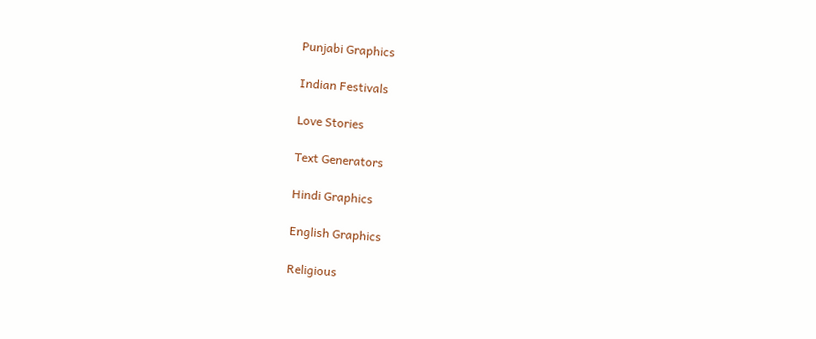Punjabi Graphics

Indian Festivals

Love Stories

Text Generators

Hindi Graphics

English Graphics

Religious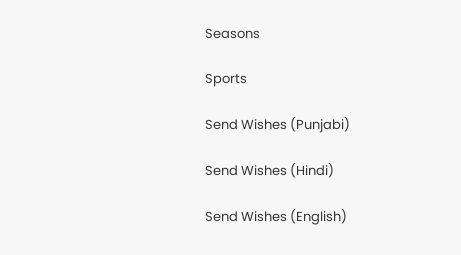Seasons

Sports

Send Wishes (Punjabi)

Send Wishes (Hindi)

Send Wishes (English)